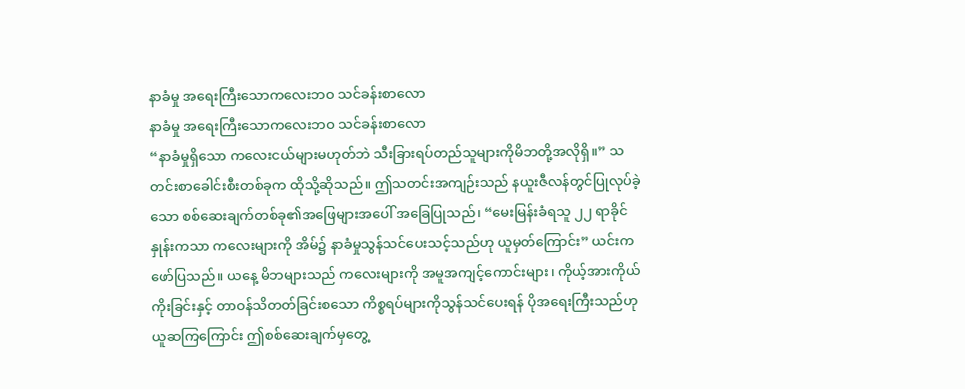နာခံမှု အရေးကြီးသောကလေးဘဝ သင်ခန်းစာလော
နာခံမှု အရေးကြီးသောကလေးဘဝ သင်ခန်းစာလော
“နာခံမှုရှိသော ကလေးငယ်များမဟုတ်ဘဲ သီးခြားရပ်တည်သူများကိုမိဘတို့အလိုရှိ။” သတင်းစာခေါင်းစီးတစ်ခုက ထိုသို့ဆိုသည်။ ဤသတင်းအကျဉ်းသည် နယူးဇီလန်တွင်ပြုလုပ်ခဲ့သော စစ်ဆေးချက်တစ်ခု၏အဖြေများအပေါ် အခြေပြုသည်၊ “မေးမြန်းခံရသူ ၂၂ ရာခိုင်နှုန်းကသာ ကလေးများကို အိမ်၌ နာခံမှုသွန်သင်ပေးသင့်သည်ဟု ယူမှတ်ကြောင်း” ယင်းကဖော်ပြသည်။ ယနေ့ မိဘများသည် ကလေးများကို အမူအကျင့်ကောင်းများ၊ ကိုယ့်အားကိုယ်ကိုးခြင်းနှင့် တာဝန်သိတတ်ခြင်းစသော ကိစ္စရပ်များကိုသွန်သင်ပေးရန် ပိုအရေးကြီးသည်ဟု ယူဆကြကြောင်း ဤစစ်ဆေးချက်မှတွေ့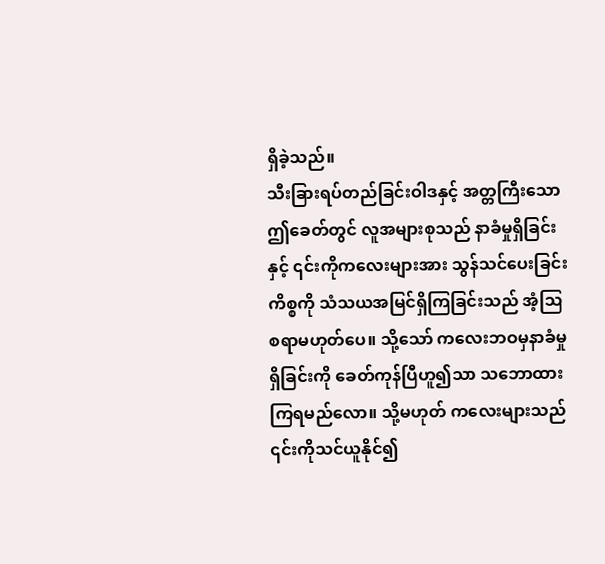ရှိခဲ့သည်။
သီးခြားရပ်တည်ခြင်းဝါဒနှင့် အတ္တကြီးသော ဤခေတ်တွင် လူအများစုသည် နာခံမှုရှိခြင်းနှင့် ၎င်းကိုကလေးများအား သွန်သင်ပေးခြင်းကိစ္စကို သံသယအမြင်ရှိကြခြင်းသည် အံ့ဩစရာမဟုတ်ပေ။ သို့သော် ကလေးဘဝမှနာခံမှုရှိခြင်းကို ခေတ်ကုန်ပြီဟူ၍သာ သဘောထားကြရမည်လော။ သို့မဟုတ် ကလေးများသည် ၎င်းကိုသင်ယူနိုင်၍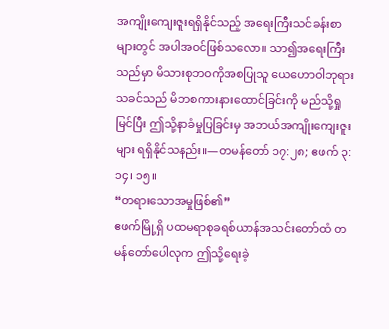အကျိုးကျေးဇူးရရှိနိုင်သည့် အရေးကြီးသင်ခန်းစာများတွင် အပါအဝင်ဖြစ်သလော။ သာ၍အရေးကြီးသည်မှာ မိသားစုဘဝကိုအစပြုသူ ယေဟောဝါဘုရားသခင်သည် မိဘစကားနားထောင်ခြင်းကို မည်သို့ရှုမြင်ပြီး ဤသို့နာခံမှုပြခြင်းမှ အဘယ်အကျိုးကျေးဇူးများ ရရှိနိုင်သနည်း။—တမန်တော် ၁၇:၂၈; ဧဖက် ၃:၁၄၊ ၁၅။
“တရားသောအမှုဖြစ်၏”
ဧဖက်မြို့ရှိ ပထမရာစုခရစ်ယာန်အသင်းတော်ထံ တမန်တော်ပေါလုက ဤသို့ရေးခဲ့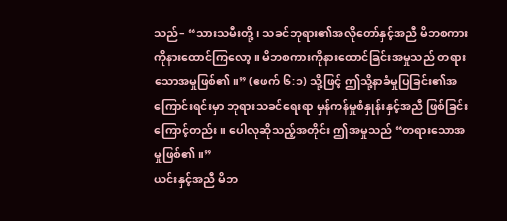သည်– “သားသမီးတို့၊ သခင်ဘုရား၏အလိုတော်နှင့်အညီ မိဘစကားကိုနားထောင်ကြလော့။ မိဘစကားကိုနားထောင်ခြင်းအမှုသည် တရားသောအမှုဖြစ်၏။” (ဧဖက် ၆:၁) သို့ဖြင့် ဤသို့နာခံမှုပြခြင်း၏အကြောင်းရင်းမှာ ဘုရားသခင်ရေးရာ မှန်ကန်မှုစံနှုန်းနှင့်အညီ ဖြစ်ခြင်းကြောင့်တည်း။ ပေါလုဆိုသည့်အတိုင်း ဤအမှုသည် “တရားသောအမှုဖြစ်၏။”
ယင်းနှင့်အညီ မိဘ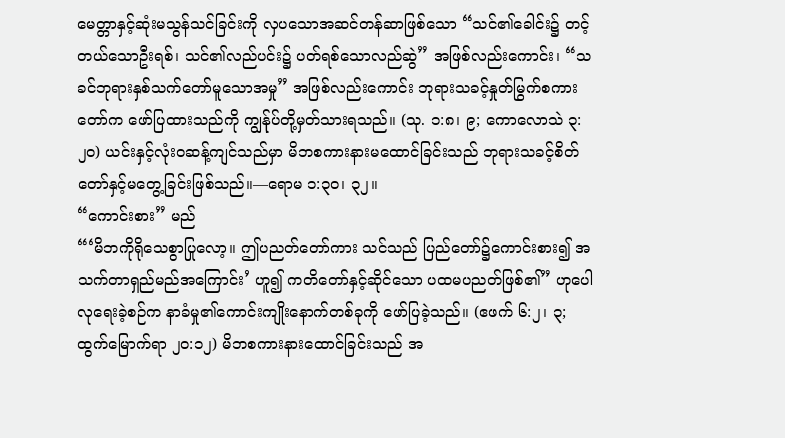မေတ္တာနှင့်ဆုံးမသွန်သင်ခြင်းကို လှပသောအဆင်တန်ဆာဖြစ်သော “သင်၏ခေါင်း၌ တင့်တယ်သောဦးရစ်၊ သင်၏လည်ပင်း၌ ပတ်ရစ်သောလည်ဆွဲ” အဖြစ်လည်းကောင်း၊ “သခင်ဘုရားနှစ်သက်တော်မူသောအမှု” အဖြစ်လည်းကောင်း ဘုရားသခင့်နှုတ်မြွက်စကားတော်က ဖော်ပြထားသည်ကို ကျွန်ုပ်တို့မှတ်သားရသည်။ (သု. ၁:၈၊ ၉; ကောလောသဲ ၃:၂၀) ယင်းနှင့်လုံးဝဆန့်ကျင်သည်မှာ မိဘစကားနားမထောင်ခြင်းသည် ဘုရားသခင့်စိတ်တော်နှင့်မတွေ့ခြင်းဖြစ်သည်။—ရောမ ၁:၃၀၊ ၃၂။
“ကောင်းစား” မည်
“‘မိဘကိုရိုသေစွာပြုလော့။ ဤပညတ်တော်ကား သင်သည် ပြည်တော်၌ကောင်းစား၍ အသက်တာရှည်မည်အကြောင်း’ ဟူ၍ ကတိတော်နှင့်ဆိုင်သော ပထမပညတ်ဖြစ်၏” ဟုပေါလုရေးခဲ့စဉ်က နာခံမှု၏ကောင်းကျိုးနောက်တစ်ခုကို ဖော်ပြခဲ့သည်။ (ဧဖက် ၆:၂၊ ၃; ထွက်မြောက်ရာ ၂၀:၁၂) မိဘစကားနားထောင်ခြင်းသည် အ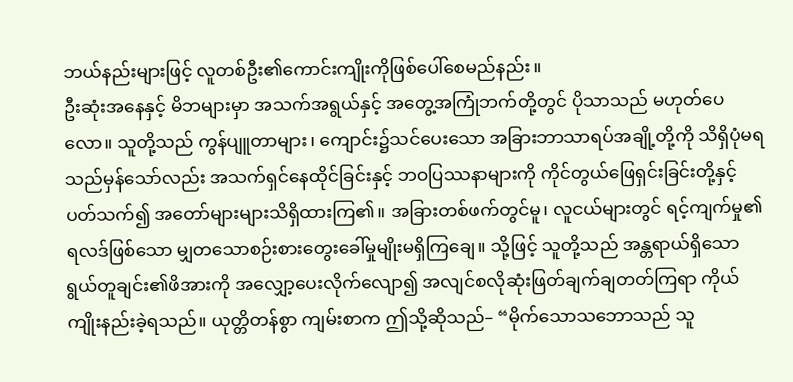ဘယ်နည်းများဖြင့် လူတစ်ဦး၏ကောင်းကျိုးကိုဖြစ်ပေါ်စေမည်နည်း။
ဦးဆုံးအနေနှင့် မိဘများမှာ အသက်အရွယ်နှင့် အတွေ့အကြုံဘက်တို့တွင် ပိုသာသည် မဟုတ်ပေလော။ သူတို့သည် ကွန်ပျူတာများ၊ ကျောင်း၌သင်ပေးသော အခြားဘာသာရပ်အချို့တို့ကို သိရှိပုံမရသည်မှန်သော်လည်း အသက်ရှင်နေထိုင်ခြင်းနှင့် ဘဝပြဿနာများကို ကိုင်တွယ်ဖြေရှင်းခြင်းတို့နှင့်ပတ်သက်၍ အတော်များများသိရှိထားကြ၏။ အခြားတစ်ဖက်တွင်မူ၊ လူငယ်များတွင် ရင့်ကျက်မှု၏ရလဒ်ဖြစ်သော မျှတသောစဉ်းစားတွေးခေါ်မှုမျိုးမရှိကြချေ။ သို့ဖြင့် သူတို့သည် အန္တရာယ်ရှိသောရွယ်တူချင်း၏ဖိအားကို အလျှော့ပေးလိုက်လျော၍ အလျင်စလိုဆုံးဖြတ်ချက်ချတတ်ကြရာ ကိုယ်ကျိုးနည်းခဲ့ရသည်။ ယုတ္တိတန်စွာ ကျမ်းစာက ဤသို့ဆိုသည်– “မိုက်သောသဘောသည် သူ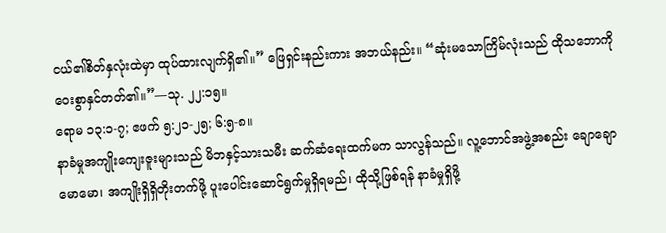ငယ်၏စိတ်နှလုံးထဲမှာ ထုပ်ထားလျက်ရှိ၏။” ဖြေရှင်းနည်းကား အဘယ်နည်း။ “ဆုံးမသောကြိမ်လုံးသည် ထိုသဘောကိုဝေးစွာနှင်တတ်၏။”—သု. ၂၂:၁၅။
ရောမ ၁၃:၁-၇; ဧဖက် ၅:၂၁-၂၅; ၆:၅-၈။
နာခံမှုအကျိုးကျေးဇူးများသည် မိဘနှင့်သားသမီး ဆက်ဆံရေးထက်မက သာလွန်သည်။ လူ့ဘောင်အဖွဲ့အစည်း ချောချောမောမော၊ အကျိုးရှိရှိတိုးတက်ဖို့ ပူးပေါင်းဆောင်ရွက်မှုရှိရမည်၊ ထိုသို့ဖြစ်ရန် နာခံမှုရှိဖို့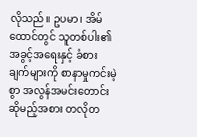လိုသည်။ ဥပမာ၊ အိမ်ထောင်တွင် သူတစ်ပါး၏အခွင့်အရေးနှင့် ခံစားချက်များကို စာနာမှုကင်းမဲ့စွာ အလွန်အမင်းတောင်းဆိုမည့်အစား တလိုတ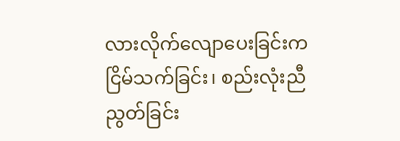လားလိုက်လျောပေးခြင်းက ငြိမ်သက်ခြင်း၊ စည်းလုံးညီညွတ်ခြင်း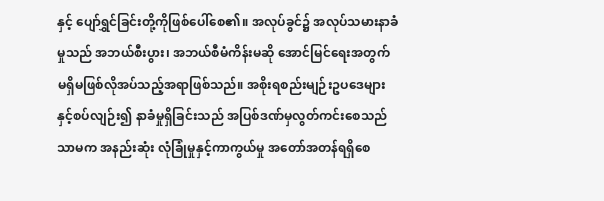နှင့် ပျော်ရွှင်ခြင်းတို့ကိုဖြစ်ပေါ်စေ၏။ အလုပ်ခွင်၌ အလုပ်သမားနာခံမှုသည် အဘယ်စီးပွား၊ အဘယ်စီမံကိန်းမဆို အောင်မြင်ရေးအတွက် မရှိမဖြစ်လိုအပ်သည့်အရာဖြစ်သည်။ အစိုးရစည်းမျဉ်းဥပဒေများနှင့်စပ်လျဉ်း၍ နာခံမှုရှိခြင်းသည် အပြစ်ဒဏ်မှလွတ်ကင်းစေသည်သာမက အနည်းဆုံး လုံခြုံမှုနှင့်ကာကွယ်မှု အတော်အတန်ရရှိစေ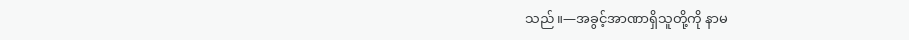သည်။—အခွင့်အာဏာရှိသူတို့ကို နာမ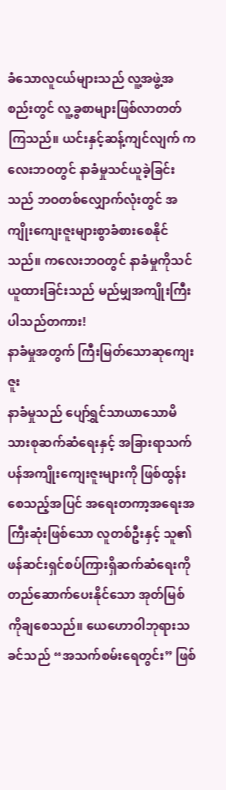ခံသောလူငယ်များသည် လူ့အဖွဲ့အစည်းတွင် လူ့ခွစာများဖြစ်လာတတ်ကြသည်။ ယင်းနှင့်ဆန့်ကျင်လျက် ကလေးဘဝတွင် နာခံမှုသင်ယူခဲ့ခြင်းသည် ဘဝတစ်လျှောက်လုံးတွင် အကျိုးကျေးဇူးများစွာခံစားစေနိုင်သည်။ ကလေးဘဝတွင် နာခံမှုကိုသင်ယူထားခြင်းသည် မည်မျှအကျိုးကြီးပါသည်တကား!
နာခံမှုအတွက် ကြီးမြတ်သောဆုကျေးဇူး
နာခံမှုသည် ပျော်ရွှင်သာယာသောမိသားစုဆက်ဆံရေးနှင့် အခြားရာသက်ပန်အကျိုးကျေးဇူးများကို ဖြစ်ထွန်းစေသည့်အပြင် အရေးတကာ့အရေးအကြီးဆုံးဖြစ်သော လူတစ်ဦးနှင့် သူ၏ဖန်ဆင်းရှင်စပ်ကြားရှိဆက်ဆံရေးကို တည်ဆောက်ပေးနိုင်သော အုတ်မြစ်ကိုချစေသည်။ ယေဟောဝါဘုရားသခင်သည် “အသက်စမ်းရေတွင်း” ဖြစ်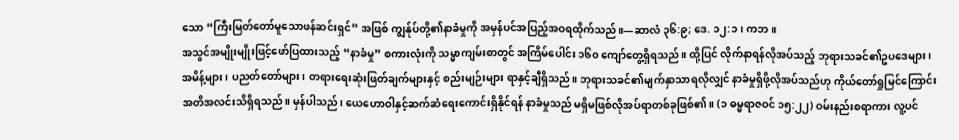သော “ကြီးမြတ်တော်မူသောဖန်ဆင်းရှင်” အဖြစ် ကျွန်ုပ်တို့၏နာခံမှုကို အမှန်ပင်အပြည့်အဝရထိုက်သည်။—ဆာလံ ၃၆:၉; ဒေ. ၁၂:၁၊ ကဘ။
အသွင်အမျိုးမျိုးဖြင့်ဖော်ပြထားသည့် “နာခံမှု” စကားလုံးကို သမ္မာကျမ်းစာတွင် အကြိမ်ပေါင်း ၁၆၀ ကျော်တွေ့ရှိရသည်။ ထို့ပြင် လိုက်နာရန်လိုအပ်သည့် ဘုရားသခင်၏ဥပဒေများ၊ အမိန့်များ၊ ပညတ်တော်များ၊ တရားရေးဆုံးဖြတ်ချက်များနှင့် စည်းမျဉ်းများ ရာနှင့်ချီရှိသည်။ ဘုရားသခင်၏မျက်နှာသာရလိုလျှင် နာခံမှုရှိဖို့လိုအပ်သည်ဟု ကိုယ်တော်ရှုမြင်ကြောင်း အတိအလင်းသိရှိရသည်။ မှန်ပါသည်၊ ယေဟောဝါနှင့်ဆက်ဆံရေးကောင်းရှိနိုင်ရန် နာခံမှုသည် မရှိမဖြစ်လိုအပ်ရာတစ်ခုဖြစ်၏။ (၁ ဓမ္မရာဇဝင် ၁၅:၂၂) ဝမ်းနည်းစရာကား လူ့ပင်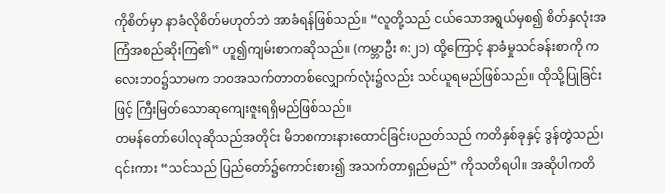ကိုစိတ်မှာ နာခံလိုစိတ်မဟုတ်ဘဲ အာခံရန်ဖြစ်သည်။ “လူတို့သည် ငယ်သောအရွယ်မှစ၍ စိတ်နှလုံးအကြံအစည်ဆိုးကြ၏” ဟူ၍ကျမ်းစာကဆိုသည်။ (ကမ္ဘာဦး ၈:၂၁) ထို့ကြောင့် နာခံမှုသင်ခန်းစာကို ကလေးဘဝ၌သာမက ဘဝအသက်တာတစ်လျှောက်လုံး၌လည်း သင်ယူရမည်ဖြစ်သည်။ ထိုသို့ပြုခြင်းဖြင့် ကြီးမြတ်သောဆုကျေးဇူးရရှိမည်ဖြစ်သည်။
တမန်တော်ပေါလုဆိုသည်အတိုင်း မိဘစကားနားထောင်ခြင်းပညတ်သည် ကတိနှစ်ခုနှင့် ဒွန်တွဲသည်၊ ၎င်းကား “သင်သည် ပြည်တော်၌ကောင်းစား၍ အသက်တာရှည်မည်” ကိုသတိရပါ။ အဆိုပါကတိ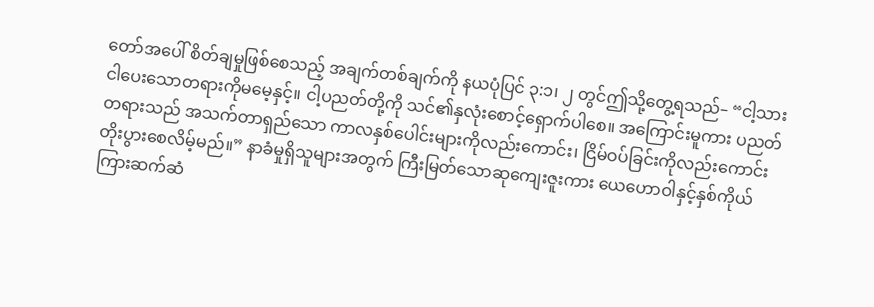တော်အပေါ် စိတ်ချမှုဖြစ်စေသည့် အချက်တစ်ချက်ကို နယပုံပြင် ၃:၁၊ ၂ တွင်ဤသို့တွေ့ရသည်– “ငါ့သား ငါပေးသောတရားကိုမမေ့နှင့်။ ငါ့ပညတ်တို့ကို သင်၏နှလုံးစောင့်ရှောက်ပါစေ။ အကြောင်းမူကား ပညတ်တရားသည် အသက်တာရှည်သော ကာလနှစ်ပေါင်းများကိုလည်းကောင်း၊ ငြိမ်ဝပ်ခြင်းကိုလည်းကောင်း တိုးပွားစေလိမ့်မည်။” နာခံမှုရှိသူများအတွက် ကြီးမြတ်သောဆုကျေးဇူးကား ယေဟောဝါနှင့်နှစ်ကိုယ်ကြားဆက်ဆံ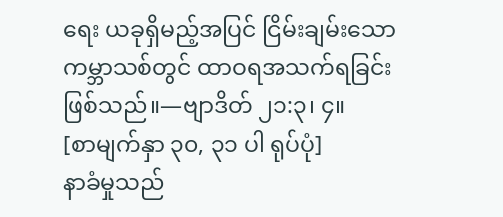ရေး ယခုရှိမည့်အပြင် ငြိမ်းချမ်းသောကမ္ဘာသစ်တွင် ထာဝရအသက်ရခြင်းဖြစ်သည်။—ဗျာဒိတ် ၂၁:၃၊ ၄။
[စာမျက်နှာ ၃၀, ၃၁ ပါ ရုပ်ပုံ]
နာခံမှုသည်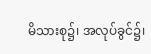မိသားစု၌၊ အလုပ်ခွင်၌၊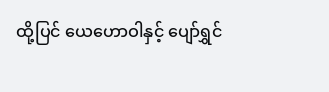ထို့ပြင် ယေဟောဝါနှင့် ပျော်ရွှင်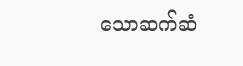သောဆက်ဆံ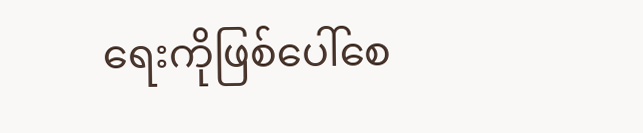ရေးကိုဖြစ်ပေါ်စေ